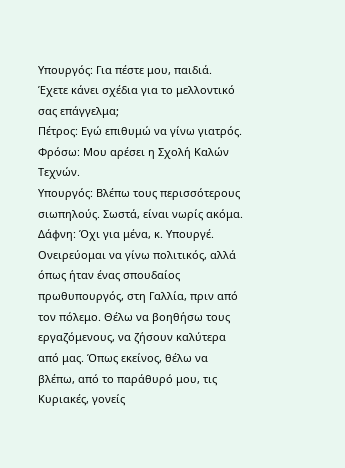Υπουργός: Για πέστε μου, παιδιά. Έχετε κάνει σχέδια για το μελλοντικό σας επάγγελμα;
Πέτρος: Εγώ επιθυμώ να γίνω γιατρός.
Φρόσω: Μου αρέσει η Σχολή Καλών Τεχνών.
Υπουργός: Βλέπω τους περισσότερους σιωπηλούς. Σωστά, είναι νωρίς ακόμα.
Δάφνη: Όχι για μένα, κ. Υπουργέ. Ονειρεύομαι να γίνω πολιτικός, αλλά όπως ήταν ένας σπουδαίος πρωθυπουργός, στη Γαλλία, πριν από τον πόλεμο. Θέλω να βοηθήσω τους εργαζόμενους, να ζήσουν καλύτερα από μας. Όπως εκείνος, θέλω να βλέπω, από το παράθυρό μου, τις Κυριακές, γονείς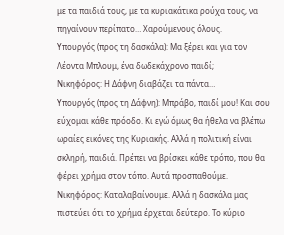με τα παιδιά τους, με τα κυριακάτικα ρούχα τους, να πηγαίνουν περίπατο… Χαρούμενους όλους.
Υπουργός (προς τη δασκάλα): Μα ξέρει και για τον Λέοντα Μπλουμ, ένα δωδεκάχρονο παιδί;
Νικηφόρος: Η Δάφνη διαβάζει τα πάντα…
Υπουργός (προς τη Δάφνη): Μπράβο, παιδί μου! Και σου εύχομαι κάθε πρόοδο. Κι εγώ όμως θα ήθελα να βλέπω ωραίες εικόνες της Κυριακής. Αλλά η πολιτική είναι σκληρή, παιδιά. Πρέπει να βρίσκει κάθε τρόπο, που θα φέρει χρήμα στον τόπο. Αυτά προσπαθούμε.
Νικηφόρος: Καταλαβαίνουμε. Αλλά η δασκάλα μας πιστεύει ότι το χρήμα έρχεται δεύτερο. Το κύριο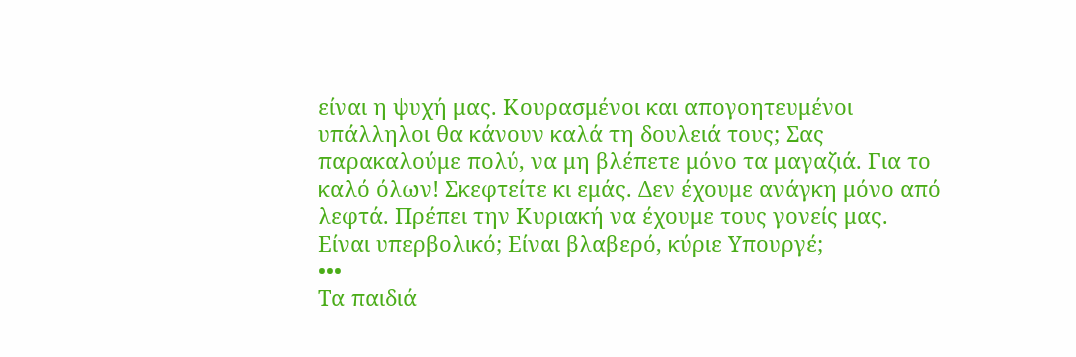είναι η ψυχή μας. Κουρασμένοι και απογοητευμένοι υπάλληλοι θα κάνουν καλά τη δουλειά τους; Σας παρακαλούμε πολύ, να μη βλέπετε μόνο τα μαγαζιά. Για το καλό όλων! Σκεφτείτε κι εμάς. Δεν έχουμε ανάγκη μόνο από λεφτά. Πρέπει την Κυριακή να έχουμε τους γονείς μας. Είναι υπερβολικό; Είναι βλαβερό, κύριε Υπουργέ;
•••
Τα παιδιά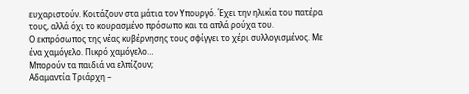ευχαριστούν. Κοιτάζουν στα μάτια τον Υπουργό. Έχει την ηλικία του πατέρα τους, αλλά όχι το κουρασμένο πρόσωπο και τα απλά ρούχα του.
Ο εκπρόσωπος της νέας κυβέρνησης τους σφίγγει το χέρι συλλογισμένος. Με ένα χαμόγελο. Πικρό χαμόγελο…
Μπορούν τα παιδιά να ελπίζουν;
Αδαμαντία Τριάρχη –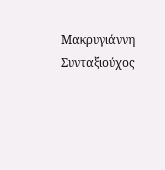Μακρυγιάννη
Συνταξιούχος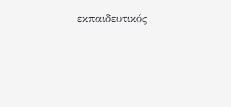εκπαιδευτικός